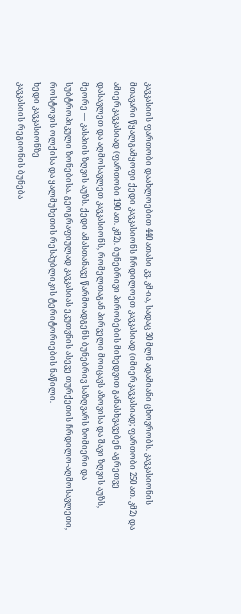კავკასიის ფართობი დაახლოებით 440 ათასი კვ. კმ-ია, სადაც 30 მლნ ადამიანი ცხოვრობს. კავკასიონის მთავარი წყალგამყოფი ქედი კავკასიონს ჩრდილოეთ კავკასიად (იმიერკავკასიად; ფართობი 250 ათ. კმ2) და ამიერკავკასიად (ფართობი 190 ათ. კმ2). ბუნებრივი პირობების მიხედვით განასხვავებენ აგრეთვე დასავლეთ და აღმოსავლეთ კავკასიონს, რომელთაგან პირველი მოიცავს აზოვისა და შავი ზღვის აუზს, მეორე — კასპიის ზღვის აუზს. ქედი ამასთანავე წარმოადგენს ბუნებრივ საზღვარს ზომიერი და სუბტროპიკული ზონებისა. გეოგრაფიულად კავკასიას ეკუთვნის ასევე თურქეთის ჩრდილო-აღმოსავლეთი, როსტოვის ოლქისა და ყალმუხეთის რესპუბლიკის ტერიტორიების ნაწილი.
ხედი კავკასიონზე
კავკასიის რეგიონის ბუნება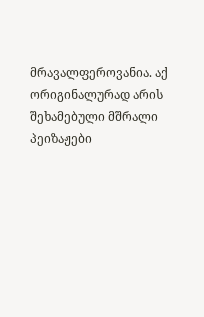მრავალფეროვანია. აქ ორიგინალურად არის შეხამებული მშრალი პეიზაჟები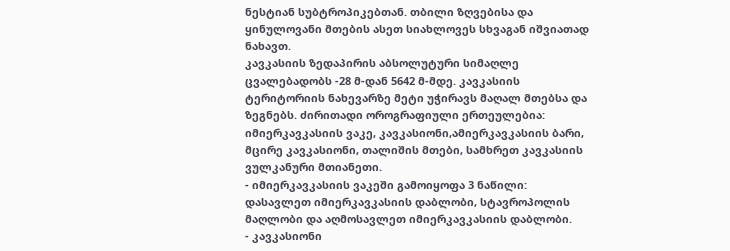ნესტიან სუბტროპიკებთან. თბილი ზღვებისა და ყინულოვანი მთების ასეთ სიახლოვეს სხვაგან იშვიათად ნახავთ.
კავკასიის ზედაპირის აბსოლუტური სიმაღლე ცვალებადობს -28 მ-დან 5642 მ-მდე. კავკასიის ტერიტორიის ნახევარზე მეტი უჭირავს მაღალ მთებსა და ზეგნებს. ძირითადი ოროგრაფიული ერთეულებია: იმიერკავკასიის ვაკე, კავკასიონი,ამიერკავკასიის ბარი, მცირე კავკასიონი, თალიშის მთები, სამხრეთ კავკასიის ვულკანური მთიანეთი.
- იმიერკავკასიის ვაკეში გამოიყოფა 3 ნაწილი: დასავლეთ იმიერკავკასიის დაბლობი, სტავროპოლის მაღლობი და აღმოსავლეთ იმიერკავკასიის დაბლობი.
- კავკასიონი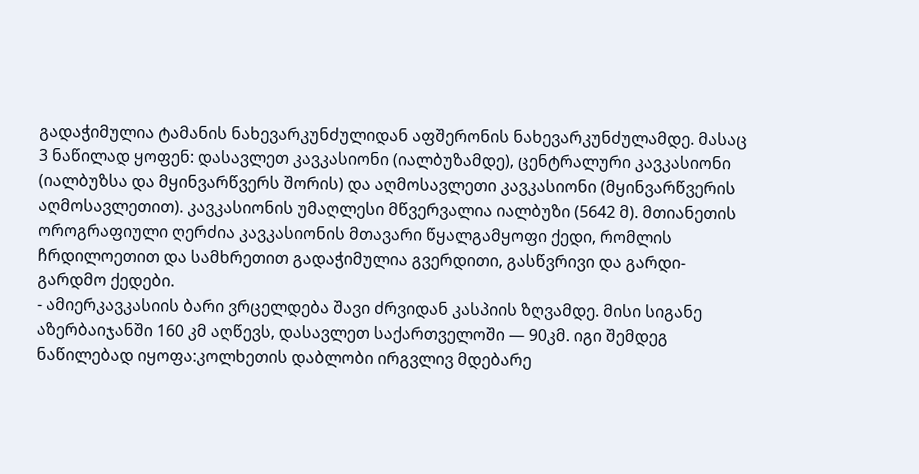გადაჭიმულია ტამანის ნახევარკუნძულიდან აფშერონის ნახევარკუნძულამდე. მასაც 3 ნაწილად ყოფენ: დასავლეთ კავკასიონი (იალბუზამდე), ცენტრალური კავკასიონი (იალბუზსა და მყინვარწვერს შორის) და აღმოსავლეთი კავკასიონი (მყინვარწვერის აღმოსავლეთით). კავკასიონის უმაღლესი მწვერვალია იალბუზი (5642 მ). მთიანეთის ოროგრაფიული ღერძია კავკასიონის მთავარი წყალგამყოფი ქედი, რომლის ჩრდილოეთით და სამხრეთით გადაჭიმულია გვერდითი, გასწვრივი და გარდი-გარდმო ქედები.
- ამიერკავკასიის ბარი ვრცელდება შავი ძრვიდან კასპიის ზღვამდე. მისი სიგანე აზერბაიჯანში 160 კმ აღწევს, დასავლეთ საქართველოში — 90კმ. იგი შემდეგ ნაწილებად იყოფა:კოლხეთის დაბლობი ირგვლივ მდებარე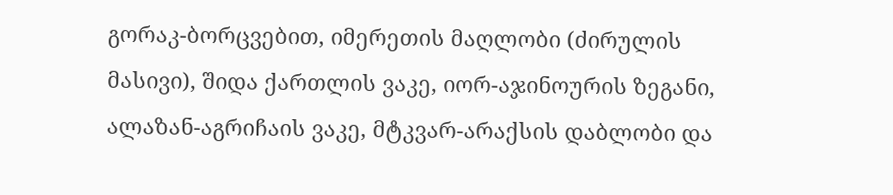გორაკ-ბორცვებით, იმერეთის მაღლობი (ძირულის მასივი), შიდა ქართლის ვაკე, იორ-აჯინოურის ზეგანი, ალაზან-აგრიჩაის ვაკე, მტკვარ-არაქსის დაბლობი და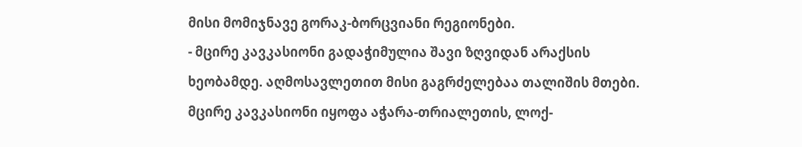მისი მომიჯნავე გორაკ-ბორცვიანი რეგიონები.
- მცირე კავკასიონი გადაჭიმულია შავი ზღვიდან არაქსის ხეობამდე. აღმოსავლეთით მისი გაგრძელებაა თალიშის მთები. მცირე კავკასიონი იყოფა აჭარა-თრიალეთის, ლოქ-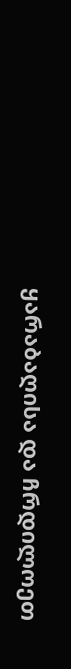ყარაბაღისა და ჩრდილოეთ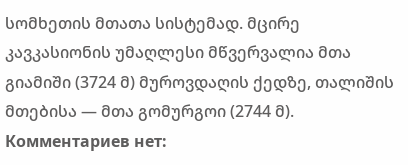სომხეთის მთათა სისტემად. მცირე კავკასიონის უმაღლესი მწვერვალია მთა გიამიში (3724 მ) მუროვდაღის ქედზე, თალიშის მთებისა — მთა გომურგოი (2744 მ).
Комментариев нет: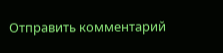Отправить комментарий